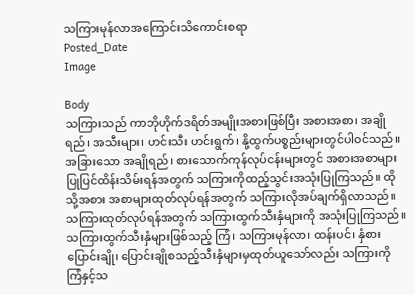သကြားမုန်လာအကြောင်းသိကောင်းစရာ
Posted_Date
Image

Body
သကြားသည် ကာဘိုဟိုက်ဒရိတ်အမျိုးအစားဖြစ်ပြီး အစားအစာ၊ အချိုရည်၊ အသီးများ၊ ဟင်းသီး ဟင်းရွက်၊ နို့ထွက်ပစ္စည်းများတွင်ပါဝင်သည်။ အခြားသော အချိုရည်၊ စားသောက်ကုန်လုပ်ငန်းများတွင် အစားအစာများပြုပြင်ထိန်းသိမ်းရန်အတွက် သကြားကိုထည့်သွင်းအသုံးပြုကြသည်။ ထိုသို့အစား အစာများထုတ်လုပ်ရန်အတွက် သကြားလိုအပ်ချက်ရှိလာသည်။ သကြားထုတ်လုပ်ရန်အတွက် သကြားထွက်သီးနှံများကို အသုံးပြုကြသည်။ သကြားထွက်သီးနှံများဖြစ်သည့် ကြံ၊ သကြားမုန်လာ၊ ထန်းပင်၊ နှံစားပြောင်းချို၊ ပြောင်းချိုစသည့်သီးနှံများမှထုတ်ယူသော်လည်း သကြားကို ကြံနှင့်သ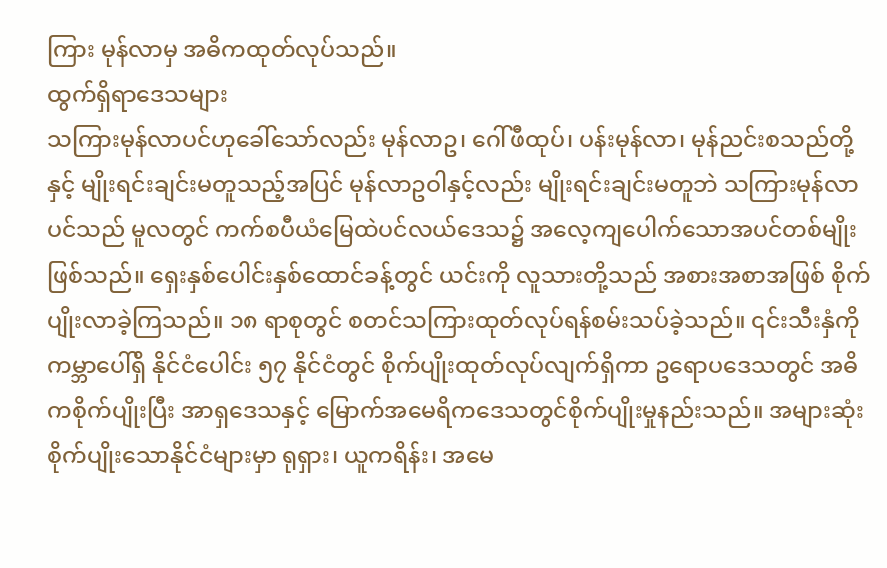ကြား မုန်လာမှ အဓိကထုတ်လုပ်သည်။
ထွက်ရှိရာဒေသများ
သကြားမုန်လာပင်ဟုခေါ်သော်လည်း မုန်လာဥ၊ ဂေါ်ဖီထုပ်၊ ပန်းမုန်လာ၊ မုန်ညင်းစသည်တို့နှင့် မျိုးရင်းချင်းမတူသည့်အပြင် မုန်လာဥဝါနှင့်လည်း မျိုးရင်းချင်းမတူဘဲ သကြားမုန်လာပင်သည် မူလတွင် ကက်စပီယံမြေထဲပင်လယ်ဒေသ၌ အလေ့ကျပေါက်သောအပင်တစ်မျိုး ဖြစ်သည်။ ရှေးနှစ်ပေါင်းနှစ်ထောင်ခန့်တွင် ယင်းကို လူသားတို့သည် အစားအစာအဖြစ် စိုက်ပျိုးလာခဲ့ကြသည်။ ၁၈ ရာစုတွင် စတင်သကြားထုတ်လုပ်ရန်စမ်းသပ်ခဲ့သည်။ ၎င်းသီးနှံကို ကမ္ဘာပေါ်ရှိ နိုင်ငံပေါင်း ၅၇ နိုင်ငံတွင် စိုက်ပျိုးထုတ်လုပ်လျက်ရှိကာ ဥရောပဒေသတွင် အဓိကစိုက်ပျိုးပြီး အာရှဒေသနှင့် မြောက်အမေရိကဒေသတွင်စိုက်ပျိုးမှုနည်းသည်။ အများဆုံးစိုက်ပျိုးသောနိုင်ငံများမှာ ရုရှား၊ ယူကရိန်း၊ အမေ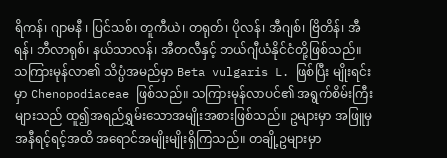ရိကန်၊ ဂျာမနီ ၊ ပြင်သစ်၊ တူကီယဲ၊ တရုတ်၊ ပိုလန်၊ အီဂျစ်၊ ဗြိတိန်၊ အီရန်၊ ဘီလာရုစ်၊ နယ်သာလန်၊ အီတလီနှင့် ဘယ်ဂျီယံနိုင်ငံတို့ဖြစ်သည်။
သကြားမုန်လာ၏ သိပ္ပံအမည်မှာ Beta vulgaris L. ဖြစ်ပြီး မျိုးရင်းမှာ Chenopodiaceae ဖြစ်သည်။ သကြားမုန်လာပင်၏ အရွက်စိမ်းကြီးများသည် ထူ၍အရည်ရွှမ်းသောအမျိုးအစားဖြစ်သည်။ ဥများမှာ အဖြူမှအနီရင့်ရင့်အထိ အရောင်အမျိုးမျိုးရှိကြသည်။ တချို့ဥများမှာ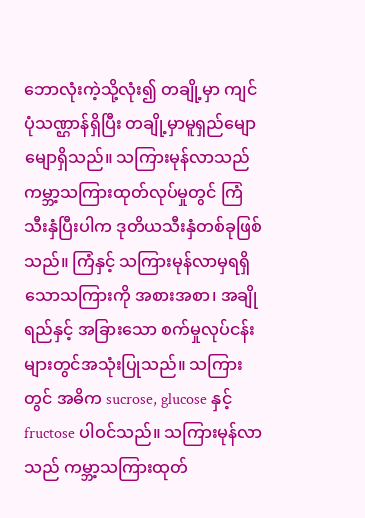ဘောလုံးကဲ့သို့လုံး၍ တချို့မှာ ကျင်ပုံသဏ္ဌာန်ရှိပြီး တချို့မှာမူရှည်မျောမျောရှိသည်။ သကြားမုန်လာသည် ကမ္ဘာ့သကြားထုတ်လုပ်မှုတွင် ကြံသီးနှံပြီးပါက ဒုတိယသီးနှံတစ်ခုဖြစ်သည်။ ကြံနှင့် သကြားမုန်လာမှရရှိသောသကြားကို အစားအစာ၊ အချိုရည်နှင့် အခြားသော စက်မှုလုပ်ငန်းများတွင်အသုံးပြုသည်။ သကြားတွင် အဓိက sucrose, glucose နှင့် fructose ပါဝင်သည်။ သကြားမုန်လာသည် ကမ္ဘာ့သကြားထုတ်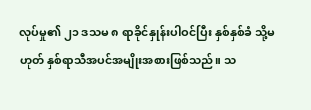လုပ်မှု၏ ၂၁ ဒသမ ၈ ရာခိုင်နှုန်းပါဝင်ပြီး နှစ်နှစ်ခံ သို့မဟုတ် နှစ်ရာသီအပင်အမျိုးအစားဖြစ်သည်။ သ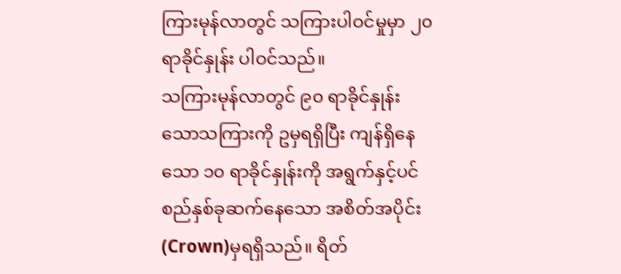ကြားမုန်လာတွင် သကြားပါဝင်မှုမှာ ၂၀ ရာခိုင်နှုန်း ပါဝင်သည်။
သကြားမုန်လာတွင် ၉၀ ရာခိုင်နှုန်းသောသကြားကို ဥမှရရှိပြီး ကျန်ရှိနေသော ၁၀ ရာခိုင်နှုန်းကို အရွက်နှင့်ပင်စည်နှစ်ခုဆက်နေသော အစိတ်အပိုင်း(Crown)မှရရှိသည်။ ရိတ်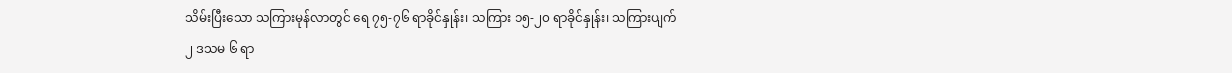သိမ်းပြီးသော သကြားမုန်လာတွင် ရေ ၇၅-၇၆ ရာခိုင်နှုန်း၊ သကြား ၁၅-၂၀ ရာခိုင်နှုန်း၊ သကြားပျက် ၂ ဒသမ ၆ ရာ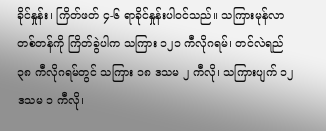ခိုင်နှုန်း၊ ကြိတ်ဖတ် ၄-၆ ရာခိုင်နှုန်းပါဝင်သည်။ သကြားမုန်လာ တစ်တန်ကို ကြိတ်ခွဲပါက သကြား ၁၂၁ ကီလိုဂရမ်၊ တင်လဲရည် ၃၈ ကီလိုဂရမ်တွင် သကြား ၁၈ ဒသမ ၂ ကီလို၊ သကြားပျက် ၁၂ ဒသမ ၁ ကီလို၊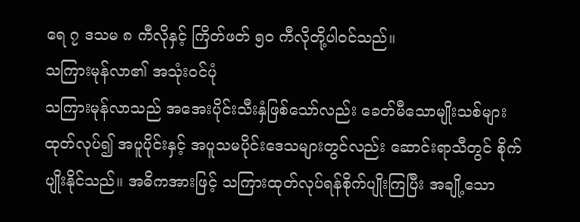ရေ ၇ ဒသမ ၈ ကီလိုနှင့် ကြိတ်ဖတ် ၅၀ ကီလိုတို့ပါဝင်သည်။
သကြားမုန်လာ၏ အသုံးဝင်ပုံ
သကြားမုန်လာသည် အအေးပိုင်းသီးနှံဖြစ်သော်လည်း ခေတ်မီသောမျိုးသစ်များထုတ်လုပ်၍ အပူပိုင်းနှင့် အပူသမပိုင်းဒေသများတွင်လည်း ဆောင်းရာသီတွင် စိုက်ပျိုးနိုင်သည်။ အဓိကအားဖြင့် သကြားထုတ်လုပ်ရန်စိုက်ပျိုးကြပြီး အချို့သော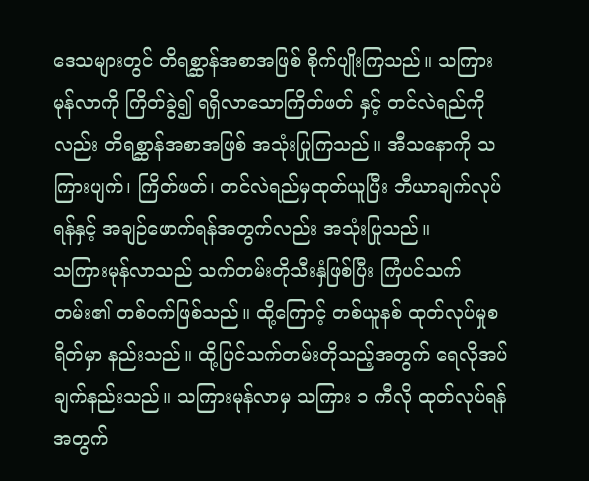ဒေသများတွင် တိရစ္ဆာန်အစာအဖြစ် စိုက်ပျိုးကြသည်။ သကြားမုန်လာကို ကြိတ်ခွဲ၍ ရရှိလာသောကြိတ်ဖတ် နှင့် တင်လဲရည်ကိုလည်း တိရစ္ဆာန်အစာအဖြစ် အသုံးပြုကြသည်။ အီသနောကို သကြားပျက်၊ ကြိတ်ဖတ်၊ တင်လဲရည်မှထုတ်ယူပြီး ဘီယာချက်လုပ်ရန်နှင့် အချဉ်ဖောက်ရန်အတွက်လည်း အသုံးပြုသည်။
သကြားမုန်လာသည် သက်တမ်းတိုသီးနှံဖြစ်ပြီး ကြံပင်သက်တမ်း၏ တစ်ဝက်ဖြစ်သည်။ ထို့ကြောင့် တစ်ယူနစ် ထုတ်လုပ်မှုစရိတ်မှာ နည်းသည်။ ထို့ပြင်သက်တမ်းတိုသည့်အတွက် ရေလိုအပ်ချက်နည်းသည်။ သကြားမုန်လာမှ သကြား ၁ ကီလို ထုတ်လုပ်ရန်အတွက်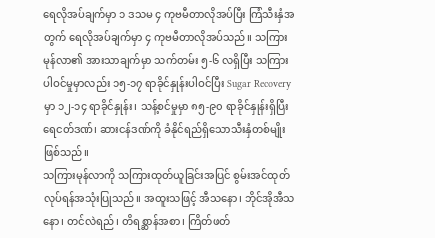ရေလိုအပ်ချက်မှာ ၁ ဒသမ ၄ ကုဗမီတာလိုအပ်ပြီး ကြံသီးနှံအတွက် ရေလိုအပ်ချက်မှာ ၄ ကုဗမီတာလိုအပ်သည်။ သကြားမုန်လာ၏ အားသာချက်မှာ သက်တမ်း ၅-၆ လရှိပြီး သကြားပါဝင်မှုမှာလည်း ၁၅-၁၇ ရာခိုင်နှုန်းပါဝင်ပြီး Sugar Recovery မှာ ၁၂-၁၄ ရာခိုင်နှုန်း၊ သန့်စင်မှုမှာ ၈၅-၉၀ ရာခိုင်နှုန်းရှိပြီး ရေငတ်ဒဏ်၊ ဆားငန်ဒဏ်ကို ခံနိုင်ရည်ရှိသောသီးနှံတစ်မျိုးဖြစ်သည်။
သကြားမုန်လာကို သကြားထုတ်ယူခြင်းအပြင် စွမ်းအင်ထုတ်လုပ်ရန်အသုံးပြုသည်။ အထူးသဖြင့် အီသနော၊ ဘိုင်အိုအီသနော၊ တင်လဲရည်၊ တိရစ္ဆာန်အစာ၊ ကြိတ်ဖတ်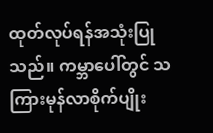ထုတ်လုပ်ရန်အသုံးပြုသည်။ ကမ္ဘာပေါ်တွင် သကြားမုန်လာစိုက်ပျိုး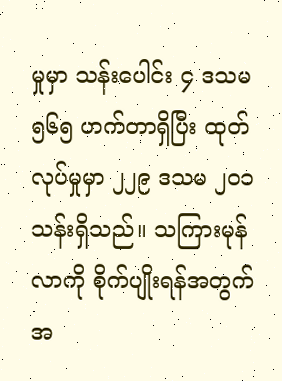မှုမှာ သန်းပေါင်း ၄ ဒသမ ၅၆၅ ဟက်တာရှိပြီး ထုတ်လုပ်မှုမှာ ၂၂၉ ဒသမ ၂၀၁ သန်းရှိသည်။ သကြားမုန်လာကို စိုက်ပျိုးရန်အတွက် အ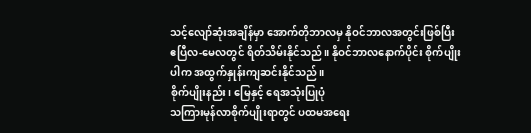သင့်လျော်ဆုံးအချိန်မှာ အောက်တိုဘာလမှ နိုဝင်ဘာလအတွင်းဖြစ်ပြီး ဧပြီလ-မေလတွင် ရိတ်သိမ်းနိုင်သည်။ နိုဝင်ဘာလနောက်ပိုင်း စိုက်ပျိုးပါက အထွက်နှုန်းကျဆင်းနိုင်သည်။
စိုက်ပျိုးနည်း၊ မြေနှင့် ရေအသုံးပြုပုံ
သကြားမုန်လာစိုက်ပျိုးရာတွင် ပထမအရေး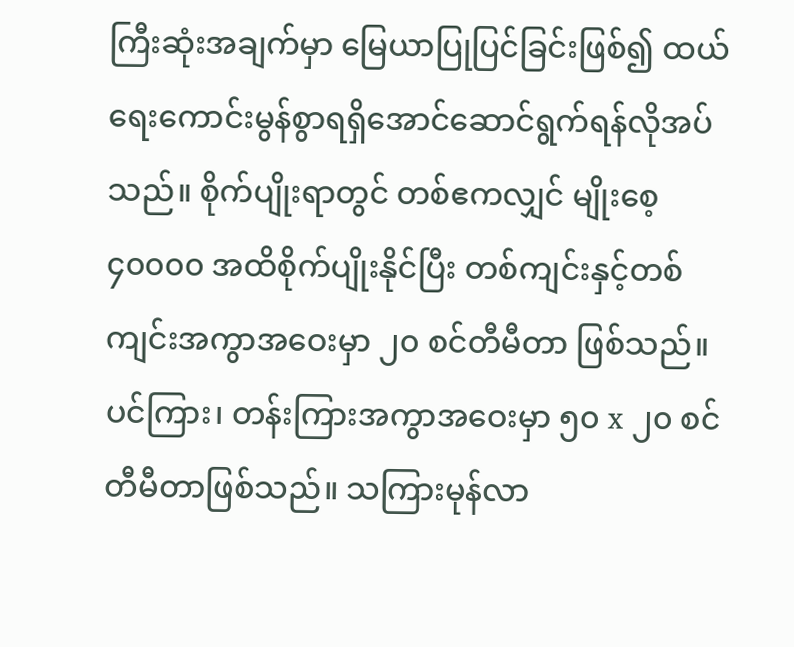ကြီးဆုံးအချက်မှာ မြေယာပြုပြင်ခြင်းဖြစ်၍ ထယ်ရေးကောင်းမွန်စွာရရှိအောင်ဆောင်ရွက်ရန်လိုအပ်သည်။ စိုက်ပျိုးရာတွင် တစ်ဧကလျှင် မျိုးစေ့ ၄၀၀၀၀ အထိစိုက်ပျိုးနိုင်ပြီး တစ်ကျင်းနှင့်တစ်ကျင်းအကွာအဝေးမှာ ၂၀ စင်တီမီတာ ဖြစ်သည်။ ပင်ကြား၊ တန်းကြားအကွာအဝေးမှာ ၅၀ x ၂၀ စင်တီမီတာဖြစ်သည်။ သကြားမုန်လာ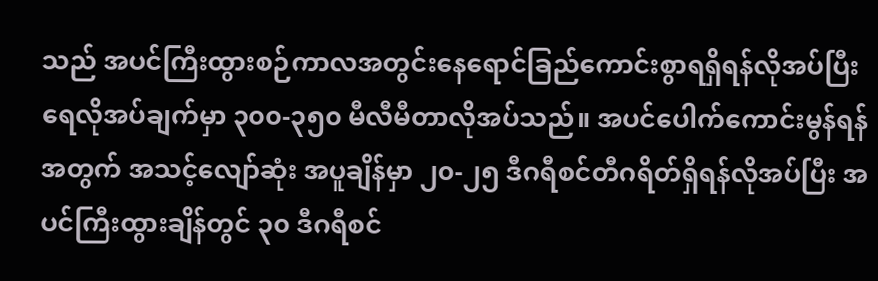သည် အပင်ကြီးထွားစဉ်ကာလအတွင်းနေရောင်ခြည်ကောင်းစွာရရှိရန်လိုအပ်ပြီး ရေလိုအပ်ချက်မှာ ၃၀၀-၃၅၀ မီလီမီတာလိုအပ်သည်။ အပင်ပေါက်ကောင်းမွန်ရန်အတွက် အသင့်လျော်ဆုံး အပူချိန်မှာ ၂၀-၂၅ ဒီဂရီစင်တီဂရိတ်ရှိရန်လိုအပ်ပြီး အပင်ကြီးထွားချိန်တွင် ၃၀ ဒီဂရီစင်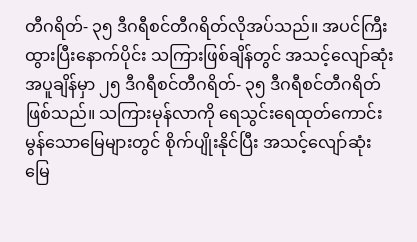တီဂရိတ်- ၃၅ ဒီဂရီစင်တီဂရိတ်လိုအပ်သည်။ အပင်ကြီးထွားပြီးနောက်ပိုင်း သကြားဖြစ်ချိန်တွင် အသင့်လျော်ဆုံးအပူချိန်မှာ ၂၅ ဒီဂရီစင်တီဂရိတ်- ၃၅ ဒီဂရီစင်တီဂရိတ် ဖြစ်သည်။ သကြားမုန်လာကို ရေသွင်းရေထုတ်ကောင်းမွန်သောမြေများတွင် စိုက်ပျိုးနိုင်ပြီး အသင့်လျော်ဆုံး မြေ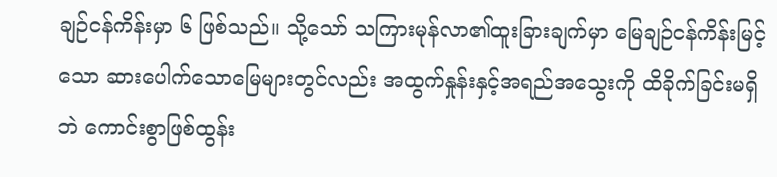ချဉ်ငန်ကိန်းမှာ ၆ ဖြစ်သည်။ သို့သော် သကြားမုန်လာ၏ထူးခြားချက်မှာ မြေချဉ်ငန်ကိန်းမြင့်သော ဆားပေါက်သောမြေများတွင်လည်း အထွက်နှုန်းနှင့်အရည်အသွေးကို ထိခိုက်ခြင်းမရှိဘဲ ကောင်းစွာဖြစ်ထွန်း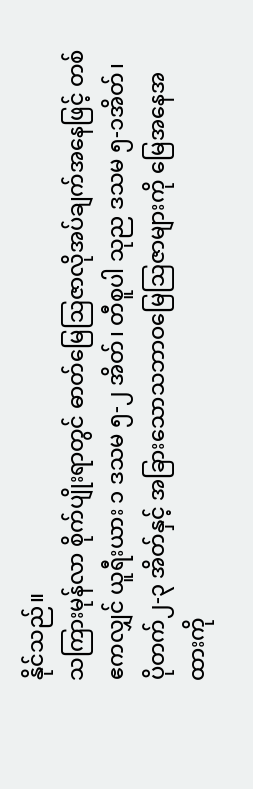နိုင်သည်။
သကြားမုန်လာ စိုက်ပျိုးရာတွင် ဓာတ်မြေဩဇာလိုအပ်ချက်အနေဖြင့် တစ်ဧကလျှင် ယူရီးယား ၁ ဒသမ ၅-၂ အိတ်၊ တီစူပါ သုည ဒသမ ၅-၁အိတ်၊ ပိုတက်၂-၃ အိတ်နှင့် အခြားသောသဘာဝမြေဩဇာများကို မြေအနေအထားကို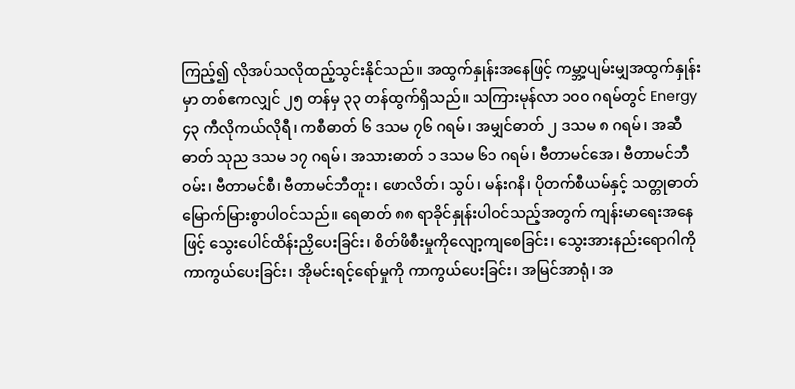ကြည့်၍ လိုအပ်သလိုထည့်သွင်းနိုင်သည်။ အထွက်နှုန်းအနေဖြင့် ကမ္ဘာ့ပျမ်းမျှအထွက်နှုန်းမှာ တစ်ဧကလျှင် ၂၅ တန်မှ ၃၃ တန်ထွက်ရှိသည်။ သကြားမုန်လာ ၁၀၀ ဂရမ်တွင် Energy ၄၃ ကီလိုကယ်လိုရီ၊ ကစီဓာတ် ၆ ဒသမ ၇၆ ဂရမ်၊ အမျှင်ဓာတ် ၂ ဒသမ ၈ ဂရမ်၊ အဆီဓာတ် သုည ဒသမ ၁၇ ဂရမ်၊ အသားဓာတ် ၁ ဒသမ ၆၁ ဂရမ်၊ ဗီတာမင်အေ၊ ဗီတာမင်ဘီဝမ်း၊ ဗီတာမင်စီ၊ ဗီတာမင်ဘီတူး ၊ ဖောလိတ်၊ သွပ်၊ မန်းဂနိ၊ ပိုတက်စီယမ်နှင့် သတ္တုဓာတ်မြောက်မြားစွာပါဝင်သည်။ ရေဓာတ် ၈၈ ရာခိုင်နှုန်းပါဝင်သည့်အတွက် ကျန်းမာရေးအနေဖြင့် သွေးပေါင်ထိန်းညှိပေးခြင်း၊ စိတ်ဖိစီးမှုကိုလျော့ကျစေခြင်း၊ သွေးအားနည်းရောဂါကို ကာကွယ်ပေးခြင်း၊ အိုမင်းရင့်ရော်မှုကို ကာကွယ်ပေးခြင်း၊ အမြင်အာရုံ၊ အ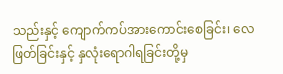သည်းနှင့် ကျောက်ကပ်အားကောင်းစေခြင်း၊ လေဖြတ်ခြင်းနှင့် နှလုံးရောဂါရခြင်းတို့မှ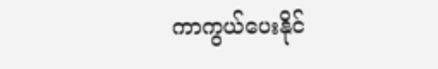ကာကွယ်ပေးနိုင်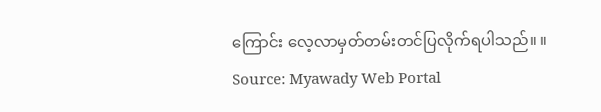ကြောင်း လေ့လာမှတ်တမ်းတင်ပြလိုက်ရပါသည်။ ။
Source: Myawady Web Portal